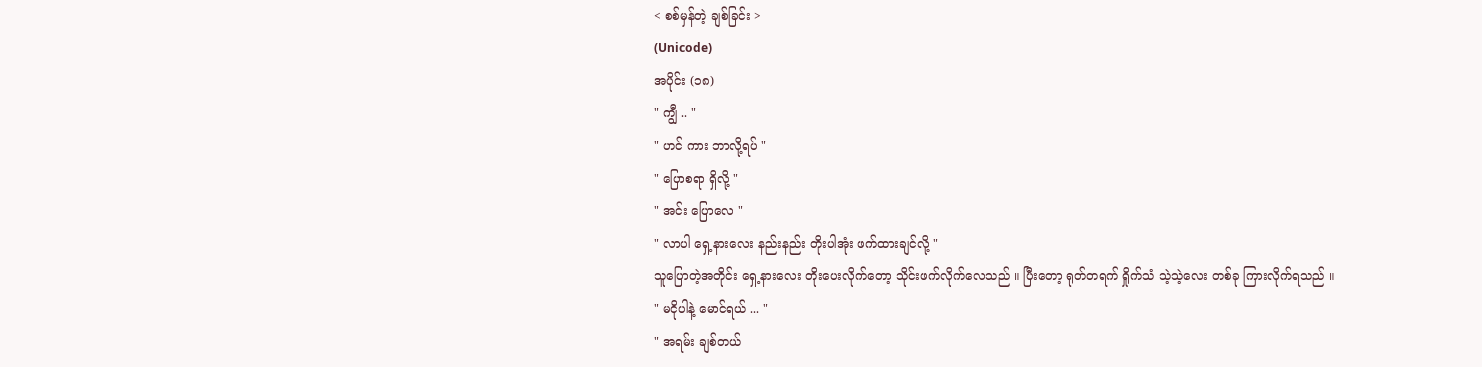< စစ်မှန်တဲ့ ချစ်ခြင်း >
(Unicode)
အပိုင်း (၁၈)
" ကျွီ .. "
" ဟင် ကား ဘာလို့ရပ် "
" ပြောစရာ ရှိလို့ "
" အင်း ပြောလေ "
" လာပါ ရှေ့နားလေး နည်းနည်း တိုးပါအုံး ဖက်ထားချင်လို့ "
သူပြောတဲ့အတိုင်း ရှေ့နားလေး တိုးပေးလိုက်တော့ သိုင်းဖက်လိုက်လေသည် ။ ပြီးတော့ ရုတ်တရက် ရှိုက်သံ သဲ့သဲ့လေး တစ်ခု ကြားလိုက်ရသည် ။
" မငိုပါနဲ့ မောင်ရယ် ... "
" အရမ်း ချစ်တယ်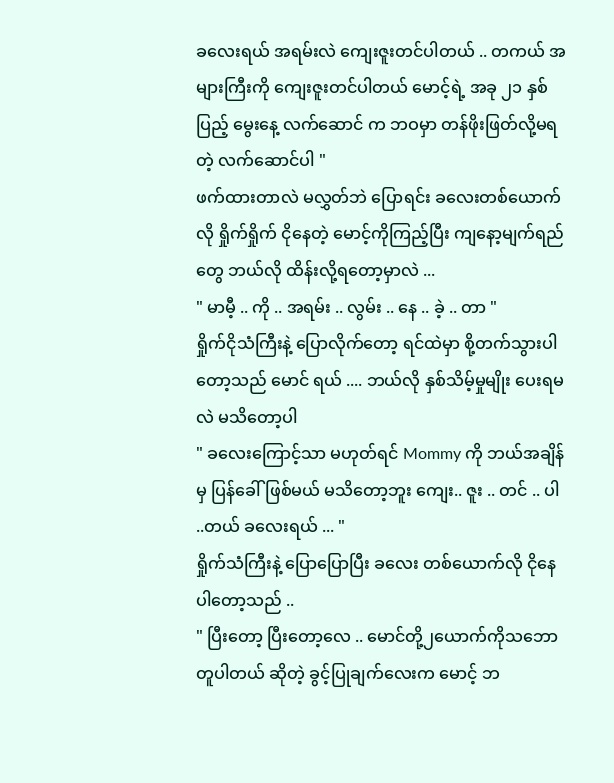ခလေးရယ် အရမ်းလဲ ကျေးဇူးတင်ပါတယ် .. တကယ် အများကြီးကို ကျေးဇူးတင်ပါတယ် မောင့်ရဲ့ အခု ၂၁ နှစ်ပြည့် မွေးနေ့ လက်ဆောင် က ဘဝမှာ တန်ဖိုးဖြတ်လို့မရတဲ့ လက်ဆောင်ပါ "
ဖက်ထားတာလဲ မလွှတ်ဘဲ ပြောရင်း ခလေးတစ်ယောက်လို ရှိုက်ရှိုက် ငိုနေတဲ့ မောင့်ကိုကြည့်ပြီး ကျနော့မျက်ရည်တွေ ဘယ်လို ထိန်းလို့ရတော့မှာလဲ ...
" မာမီ့ .. ကို .. အရမ်း .. လွမ်း .. နေ .. ခဲ့ .. တာ "
ရှိုက်ငိုသံကြီးနဲ့ ပြောလိုက်တော့ ရင်ထဲမှာ စို့တက်သွားပါတော့သည် မောင် ရယ် .... ဘယ်လို နှစ်သိမ့်မှုမျိုး ပေးရမလဲ မသိတော့ပါ
" ခလေးကြောင့်သာ မဟုတ်ရင် Mommy ကို ဘယ်အချိန်မှ ပြန်ခေါ်ဖြစ်မယ် မသိတော့ဘူး ကျေး.. ဇူး .. တင် .. ပါ ..တယ် ခလေးရယ် ... "
ရှိုက်သံကြီးနဲ့ ပြောပြောပြီး ခလေး တစ်ယောက်လို ငိုနေပါတော့သည် ..
" ပြီးတော့ ပြီးတော့လေ .. မောင်တို့၂ယောက်ကိုသဘောတူပါတယ် ဆိုတဲ့ ခွင့်ပြုချက်လေးက မောင့် ဘ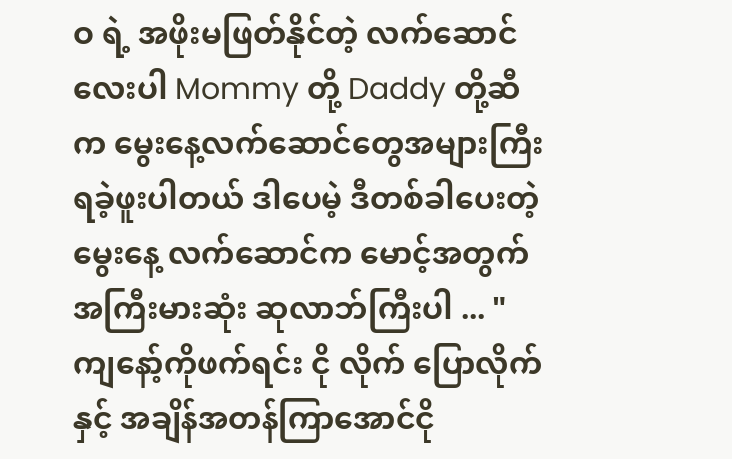ဝ ရဲ့ အဖိုးမဖြတ်နိုင်တဲ့ လက်ဆောင်လေးပါ Mommy တို့ Daddy တို့ဆီက မွေးနေ့လက်ဆောင်တွေအများကြီး ရခဲ့ဖူးပါတယ် ဒါပေမဲ့ ဒီတစ်ခါပေးတဲ့ မွေးနေ့ လက်ဆောင်က မောင့်အတွက် အကြီးမားဆုံး ဆုလာဘ်ကြီးပါ ... "
ကျနော့်ကိုဖက်ရင်း ငို လိုက် ပြောလိုက် နှင့် အချိန်အတန်ကြာအောင်ငို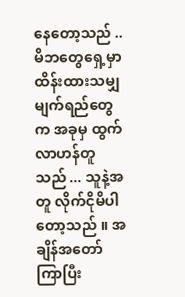နေတော့သည် .. မိဘတွေရှေ့မှာ ထိန်းထားသမျှ မျက်ရည်တွေက အခုမှ ထွက်လာဟန်တူသည် ... သူနဲ့အတူ လိုက်ငိုမိပါတော့သည် ။ အချိန်အတော်ကြာပြီး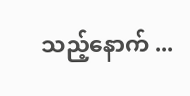သည့်နောက် ...